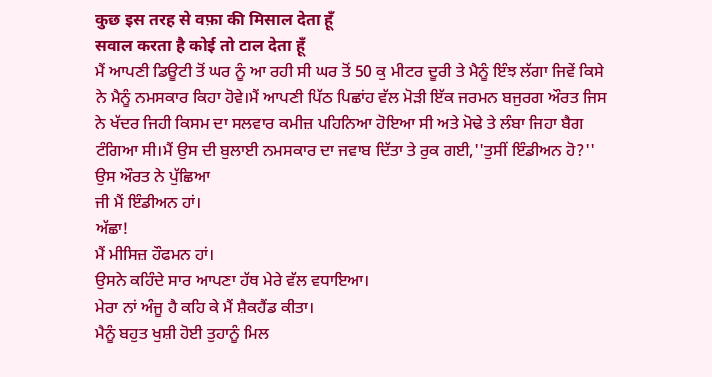कुछ इस तरह से वफ़ा की मिसाल देता हूँ
सवाल करता है कोई तो टाल देता हूँ
ਮੈਂ ਆਪਣੀ ਡਿਊਟੀ ਤੋਂ ਘਰ ਨੂੰ ਆ ਰਹੀ ਸੀ ਘਰ ਤੋਂ 50 ਕੁ ਮੀਟਰ ਦੂਰੀ ਤੇ ਮੈਨੂੰ ਇੰਝ ਲੱਗਾ ਜਿਵੇਂ ਕਿਸੇ ਨੇ ਮੈਨੂੰ ਨਮਸਕਾਰ ਕਿਹਾ ਹੋਵੇ।ਮੈਂ ਆਪਣੀ ਪਿੱਠ ਪਿਛਾਂਹ ਵੱਲ ਮੋੜੀ ਇੱਕ ਜਰਮਨ ਬਜੁਰਗ ਔਰਤ ਜਿਸ ਨੇ ਖੱਦਰ ਜਿਹੀ ਕਿਸਮ ਦਾ ਸਲਵਾਰ ਕਮੀਜ਼ ਪਹਿਨਿਆ ਹੋਇਆ ਸੀ ਅਤੇ ਮੋਢੇ ਤੇ ਲੰਬਾ ਜਿਹਾ ਬੈਗ ਟੰਗਿਆ ਸੀ।ਮੈਂ ਉਸ ਦੀ ਬੁਲਾਈ ਨਮਸਕਾਰ ਦਾ ਜਵਾਬ ਦਿੱਤਾ ਤੇ ਰੁਕ ਗਈ,''ਤੁਸੀਂ ਇੰਡੀਅਨ ਹੋ?'' ਉਸ ਔਰਤ ਨੇ ਪੁੱਛਿਆ
ਜੀ ਮੈਂ ਇੰਡੀਅਨ ਹਾਂ।
ਅੱਛਾ!
ਮੈਂ ਮੀਸਿਜ਼ ਹੌਫਮਨ ਹਾਂ।
ਉਸਨੇ ਕਹਿੰਦੇ ਸਾਰ ਆਪਣਾ ਹੱਥ ਮੇਰੇ ਵੱਲ ਵਧਾਇਆ।
ਮੇਰਾ ਨਾਂ ਅੰਜੂ ਹੈ ਕਹਿ ਕੇ ਮੈਂ ਸ਼ੈਕਹੈਂਡ ਕੀਤਾ।
ਮੈਨੂੰ ਬਹੁਤ ਖੁਸ਼ੀ ਹੋਈ ਤੁਹਾਨੂੰ ਮਿਲ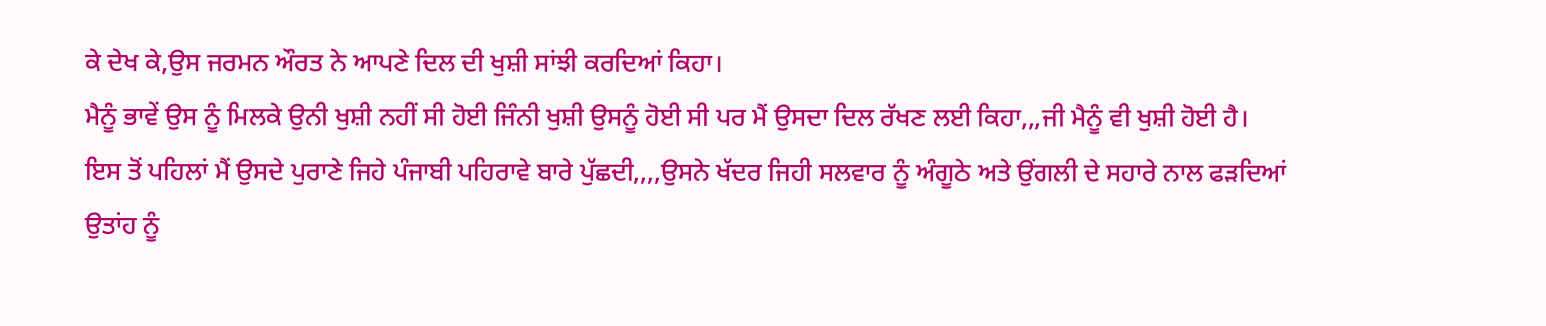ਕੇ ਦੇਖ ਕੇ,ਉਸ ਜਰਮਨ ਔਰਤ ਨੇ ਆਪਣੇ ਦਿਲ ਦੀ ਖੁਸ਼ੀ ਸਾਂਝੀ ਕਰਦਿਆਂ ਕਿਹਾ।
ਮੈਨੂੰ ਭਾਵੇਂ ਉਸ ਨੂੰ ਮਿਲਕੇ ਉਨੀ ਖੁਸ਼ੀ ਨਹੀਂ ਸੀ ਹੋਈ ਜਿੰਨੀ ਖੁਸ਼ੀ ਉਸਨੂੰ ਹੋਈ ਸੀ ਪਰ ਮੈਂ ਉਸਦਾ ਦਿਲ ਰੱਖਣ ਲਈ ਕਿਹਾ,,,ਜੀ ਮੈਨੂੰ ਵੀ ਖੁਸ਼ੀ ਹੋਈ ਹੈ।
ਇਸ ਤੋਂ ਪਹਿਲਾਂ ਮੈਂ ਉਸਦੇ ਪੁਰਾਣੇ ਜਿਹੇ ਪੰਜਾਬੀ ਪਹਿਰਾਵੇ ਬਾਰੇ ਪੁੱਛਦੀ,,,,ਉਸਨੇ ਖੱਦਰ ਜਿਹੀ ਸਲਵਾਰ ਨੂੰ ਅੰਗੂਠੇ ਅਤੇ ਉਂਗਲੀ ਦੇ ਸਹਾਰੇ ਨਾਲ ਫੜਦਿਆਂ ਉਤਾਂਹ ਨੂੰ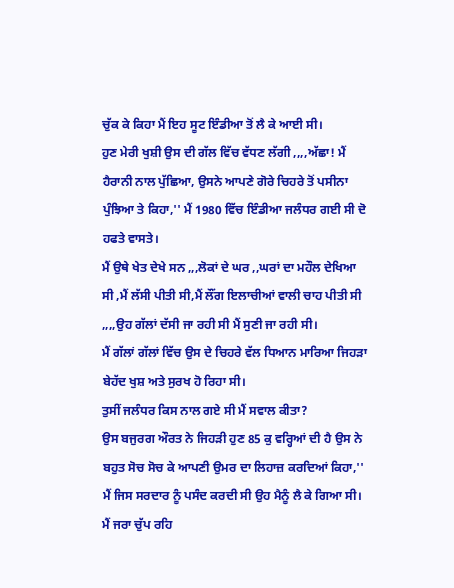ਚੁੱਕ ਕੇ ਕਿਹਾ ਮੈਂ ਇਹ ਸੂਟ ਇੰਡੀਆ ਤੋਂ ਲੈ ਕੇ ਆਈ ਸੀ।
ਹੁਣ ਮੇਰੀ ਖੁਸ਼ੀ ਉਸ ਦੀ ਗੱਲ ਵਿੱਚ ਵੱਧਣ ਲੱਗੀ ,,,,ਅੱਛਾ! ਮੈਂ ਹੈਰਾਨੀ ਨਾਲ ਪੁੱਛਿਆ, ਉਸਨੇ ਆਪਣੇ ਗੋਰੇ ਚਿਹਰੇ ਤੋਂ ਪਸੀਨਾ ਪੁੰਝਿਆ ਤੇ ਕਿਹਾ,'' ਮੈਂ 1980 ਵਿੱਚ ਇੰਡੀਆ ਜਲੰਧਰ ਗਈ ਸੀ ਦੋ ਹਫਤੇ ਵਾਸਤੇ।
ਮੈਂ ਉਥੇ ਖੇਤ ਦੇਖੇ ਸਨ ,,,ਲੋਕਾਂ ਦੇ ਘਰ ,,ਘਰਾਂ ਦਾ ਮਹੌਲ ਦੇਖਿਆ ਸੀ ,ਮੈਂ ਲੱਸੀ ਪੀਤੀ ਸੀ,ਮੈਂ ਲੌਂਗ ਇਲਾਚੀਆਂ ਵਾਲੀ ਚਾਹ ਪੀਤੀ ਸੀ ,,,,ਉਹ ਗੱਲਾਂ ਦੱਸੀ ਜਾ ਰਹੀ ਸੀ ਮੈਂ ਸੁਣੀ ਜਾ ਰਹੀ ਸੀ।
ਮੈਂ ਗੱਲਾਂ ਗੱਲਾਂ ਵਿੱਚ ਉਸ ਦੇ ਚਿਹਰੇ ਵੱਲ ਧਿਆਨ ਮਾਰਿਆ ਜਿਹੜਾ ਬੇਹੱਦ ਖੁਸ਼ ਅਤੇ ਸੁਰਖ ਹੋ ਰਿਹਾ ਸੀ।
ਤੁਸੀਂ ਜਲੰਧਰ ਕਿਸ ਨਾਲ ਗਏ ਸੀ ਮੈਂ ਸਵਾਲ ਕੀਤਾ?
ਉਸ ਬਜੁਰਗ ਔਰਤ ਨੇ ਜਿਹੜੀ ਹੁਣ 85 ਕੁ ਵਰ੍ਹਿਆਂ ਦੀ ਹੈ ਉਸ ਨੇ ਬਹੁਤ ਸੋਚ ਸੋਚ ਕੇ ਆਪਣੀ ਉਮਰ ਦਾ ਲਿਹਾਜ਼ ਕਰਦਿਆਂ ਕਿਹਾ,'' ਮੈਂ ਜਿਸ ਸਰਦਾਰ ਨੂੰ ਪਸੰਦ ਕਰਦੀ ਸੀ ਉਹ ਮੈਨੂੰ ਲੈ ਕੇ ਗਿਆ ਸੀ।
ਮੈਂ ਜਰਾ ਚੁੱਪ ਰਹਿ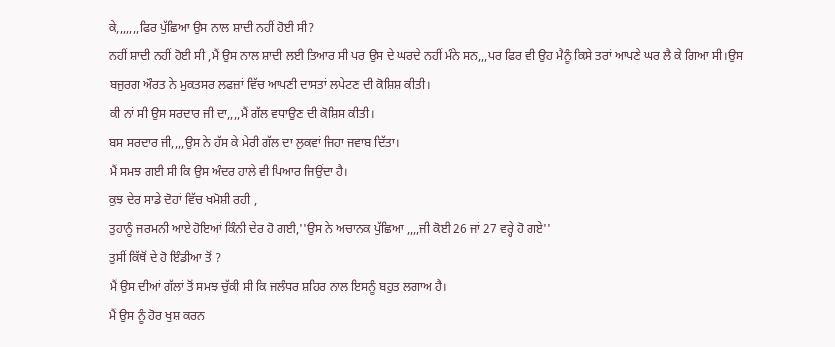ਕੇ,,,,,,,ਫਿਰ ਪੁੱਛਿਆ ਉਸ ਨਾਲ ਸ਼ਾਦੀ ਨਹੀਂ ਹੋਈ ਸੀ?
ਨਹੀਂ ਸ਼ਾਦੀ ਨਹੀਂ ਹੋਈ ਸੀ ,ਮੈਂ ਉਸ ਨਾਲ ਸ਼ਾਦੀ ਲਈ ਤਿਆਰ ਸੀ ਪਰ ਉਸ ਦੇ ਘਰਦੇ ਨਹੀਂ ਮੰਨੇ ਸਨ,,,ਪਰ ਫਿਰ ਵੀ ਉਹ ਮੈਨੂੰ ਕਿਸੇ ਤਰਾਂ ਆਪਣੇ ਘਰ ਲੈ ਕੇ ਗਿਆ ਸੀ।ਉਸ ਬਜੁਰਗ ਔਰਤ ਨੇ ਮੁਕਤਸਰ ਲਫਜ਼ਾਂ ਵਿੱਚ ਆਪਣੀ ਦਾਸਤਾਂ ਲਪੇਟਣ ਦੀ ਕੋਸ਼ਿਸ਼ ਕੀਤੀ।
ਕੀ ਨਾਂ ਸੀ ਉਸ ਸਰਦਾਰ ਜੀ ਦਾ,,,,ਮੈਂ ਗੱਲ ਵਧਾਉਣ ਦੀ ਕੋਸ਼ਿਸ ਕੀਤੀ।
ਬਸ ਸਰਦਾਰ ਜੀ,,,,ਉਸ ਨੇ ਹੱਸ ਕੇ ਮੇਰੀ ਗੱਲ ਦਾ ਲੁਕਵਾਂ ਜਿਹਾ ਜਵਾਬ ਦਿੱਤਾ।
ਮੈਂ ਸਮਝ ਗਈ ਸੀ ਕਿ ਉਸ ਅੰਦਰ ਹਾਲੇ ਵੀ ਪਿਆਰ ਜਿਉਂਦਾ ਹੈ।
ਕੁਝ ਦੇਰ ਸਾਡੇ ਦੋਹਾਂ ਵਿੱਚ ਖਮੋਸ਼ੀ ਰਹੀ ,
ਤੁਹਾਨੂੰ ਜਰਮਨੀ ਆਏ ਹੋਇਆਂ ਕਿੰਨੀ ਦੇਰ ਹੋ ਗਈ,''ਉਸ ਨੇ ਅਚਾਨਕ ਪੁੱਛਿਆ ,,,,ਜੀ ਕੋਈ 26 ਜਾਂ 27 ਵਰ੍ਹੇ ਹੋ ਗਏ''
ਤੁਸੀਂ ਕਿੱਥੋਂ ਦੇ ਹੋ ਇੰਡੀਆ ਤੋਂ ?
ਮੈਂ ਉਸ ਦੀਆਂ ਗੱਲਾਂ ਤੋਂ ਸਮਝ ਚੁੱਕੀ ਸੀ ਕਿ ਜਲੰਧਰ ਸ਼ਹਿਰ ਨਾਲ ਇਸਨੂੰ ਬਹੁਤ ਲਗਾਅ ਹੈ।
ਮੈਂ ਉਸ ਨੂੰ ਹੋਰ ਖੁਸ਼ ਕਰਨ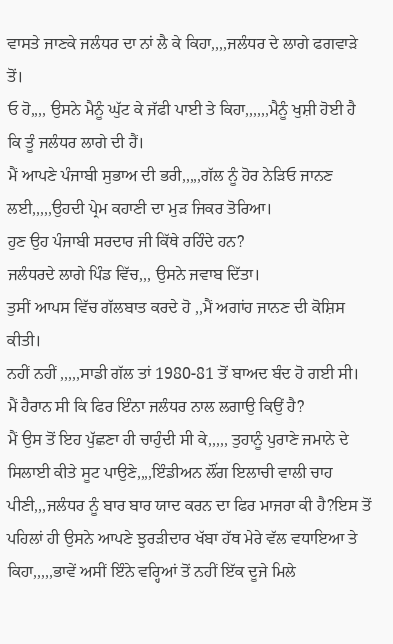ਵਾਸਤੇ ਜਾਣਕੇ ਜਲੰਧਰ ਦਾ ਨਾਂ ਲੈ ਕੇ ਕਿਹਾ,,,,ਜਲੰਧਰ ਦੇ ਲਾਗੇ ਫਗਵਾੜੇ ਤੋਂ।
ਓ ਹੋ,,,, ਉਸਨੇ ਮੈਨੂੰ ਘੁੱਟ ਕੇ ਜੱਫੀ ਪਾਈ ਤੇ ਕਿਹਾ,,,,,,ਮੈਨੂੰ ਖੁਸ਼ੀ ਹੋਈ ਹੈ ਕਿ ਤੂੰ ਜਲੰਧਰ ਲਾਗੇ ਦੀ ਹੈਂ।
ਮੈਂ ਆਪਣੇ ਪੰਜਾਬੀ ਸੁਭਾਅ ਦੀ ਭਰੀ,,,,,ਗੱਲ ਨੂੰ ਹੋਰ ਨੇੜਿਓ ਜਾਨਣ ਲਈ,,,,,ਉਹਦੀ ਪ੍ਰੇਮ ਕਹਾਣੀ ਦਾ ਮੁੜ ਜਿਕਰ ਤੋਰਿਆ।
ਹੁਣ ਉਹ ਪੰਜਾਬੀ ਸਰਦਾਰ ਜੀ ਕਿੱਥੇ ਰਹਿੰਦੇ ਹਨ?
ਜਲੰਧਰਦੇ ਲਾਗੇ ਪਿੰਡ ਵਿੱਚ,,, ਉਸਨੇ ਜਵਾਬ ਦਿੱਤਾ।
ਤੁਸੀਂ ਆਪਸ ਵਿੱਚ ਗੱਲਬਾਤ ਕਰਦੇ ਹੋ ,,ਮੈਂ ਅਗਾਂਹ ਜਾਨਣ ਦੀ ਕੋਸ਼ਿਸ ਕੀਤੀ।
ਨਹੀਂ ਨਹੀਂ ,,,,,ਸਾਡੀ ਗੱਲ ਤਾਂ 1980-81 ਤੋਂ ਬਾਅਦ ਬੰਦ ਹੋ ਗਈ ਸੀ।
ਮੈਂ ਹੈਰਾਨ ਸੀ ਕਿ ਫਿਰ ਇੰਨਾ ਜਲੰਧਰ ਨਾਲ ਲਗਾਉ ਕਿਉਂ ਹੈ?
ਮੈਂ ਉਸ ਤੋਂ ਇਹ ਪੁੱਛਣਾ ਹੀ ਚਾਹੁੰਦੀ ਸੀ ਕੇ,,,,, ਤੁਹਾਨੂੰ ਪੁਰਾਣੇ ਜਮਾਨੇ ਦੇ ਸਿਲਾਈ ਕੀਤੇ ਸੂਟ ਪਾਉਣੇ,,,,ਇੰਡੀਅਨ ਲੌਂਗ ਇਲਾਚੀ ਵਾਲੀ ਚਾਹ ਪੀਣੀ,,,ਜਲੰਧਰ ਨੂੰ ਬਾਰ ਬਾਰ ਯਾਦ ਕਰਨ ਦਾ ਫਿਰ ਮਾਜਰਾ ਕੀ ਹੈ?ਇਸ ਤੋਂ ਪਹਿਲਾਂ ਹੀ ਉਸਨੇ ਆਪਣੇ ਝੁਰੜੀਦਾਰ ਖੱਬਾ ਹੱਥ ਮੇਰੇ ਵੱਲ ਵਧਾਇਆ ਤੇ ਕਿਹਾ,,,,,ਭਾਵੇਂ ਅਸੀਂ ਇੰਨੇ ਵਰ੍ਹਿਆਂ ਤੋਂ ਨਹੀਂ ਇੱਕ ਦੂਜੇ ਮਿਲੇ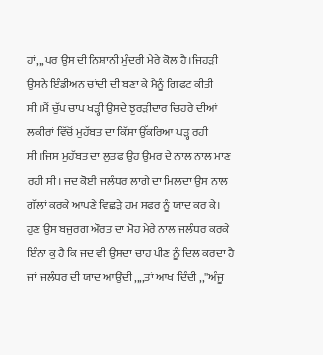ਹਾਂ,,,ਪਰ ਉਸ ਦੀ ਨਿਸ਼ਾਨੀ ਮੁੰਦਰੀ ਮੇਰੇ ਕੋਲ ਹੈ।ਜਿਹੜੀ ਉਸਨੇ ਇੰਡੀਅਨ ਚਾਂਦੀ ਦੀ ਬਣਾ ਕੇ ਮੈਨੂੰ ਗਿਫਟ ਕੀਤੀ ਸੀ।ਮੈਂ ਚੁੱਪ ਚਾਪ ਖੜ੍ਹੀ ਉਸਦੇ ਝੁਰੜੀਦਾਰ ਚਿਹਰੇ ਦੀਆਂ ਲਕੀਰਾਂ ਵਿੱਚੋਂ ਮੁਹੱਬਤ ਦਾ ਕਿੱਸਾ ਉੱਕਰਿਆ ਪੜ੍ਹ ਰਹੀ ਸੀ।ਜਿਸ ਮੁਹੱਬਤ ਦਾ ਲੁਤਫ ਉਹ ਉਮਰ ਦੇ ਨਾਲ ਨਾਲ ਮਾਣ ਰਹੀ ਸੀ। ਜਦ ਕੋਈ ਜਲੰਧਰ ਲਾਗੇ ਦਾ ਮਿਲਦਾ ਉਸ ਨਾਲ ਗੱਲਾਂ ਕਰਕੇ ਆਪਣੇ ਵਿਛੜੇ ਹਮ ਸਫਰ ਨੂੰ ਯਾਦ ਕਰ ਕੇ।
ਹੁਣ ਉਸ ਬਜੁਰਗ ਔਰਤ ਦਾ ਮੋਹ ਮੇਰੇ ਨਾਲ ਜਲੰਧਰ ਕਰਕੇ ਇੰਨਾ ਕੁ ਹੈ ਕਿ ਜਦ ਵੀ ਉਸਦਾ ਚਾਹ ਪੀਣ ਨੂੰ ਦਿਲ ਕਰਦਾ ਹੈ ਜਾਂ ਜਲੰਧਰ ਦੀ ਯਾਦ ਆਉਂਦੀ ,,,,ਤਾਂ ਆਖ ਦਿੰਦੀ ,,''ਅੰਜੂ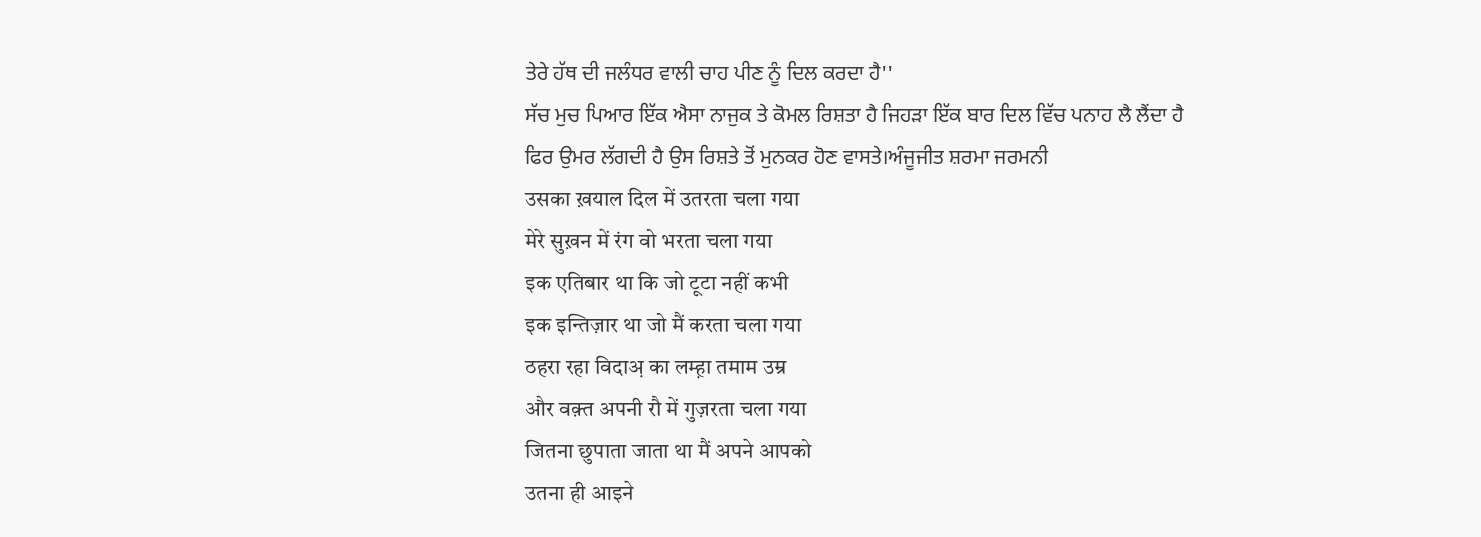ਤੇਰੇ ਹੱਥ ਦੀ ਜਲੰਧਰ ਵਾਲੀ ਚਾਹ ਪੀਣ ਨੂੰ ਦਿਲ ਕਰਦਾ ਹੈ''
ਸੱਚ ਮੁਚ ਪਿਆਰ ਇੱਕ ਐਸਾ ਨਾਜੁਕ ਤੇ ਕੋਮਲ ਰਿਸ਼ਤਾ ਹੈ ਜਿਹੜਾ ਇੱਕ ਬਾਰ ਦਿਲ ਵਿੱਚ ਪਨਾਹ ਲੈ ਲੈਂਦਾ ਹੈ ਫਿਰ ਉਮਰ ਲੱਗਦੀ ਹੈ ਉਸ ਰਿਸ਼ਤੇ ਤੋਂ ਮੁਨਕਰ ਹੋਣ ਵਾਸਤੇ।ਅੰਜੂਜੀਤ ਸ਼ਰਮਾ ਜਰਮਨੀ
उसका ख़याल दिल में उतरता चला गया
मेरे सुख़न में रंग वो भरता चला गया
इक एतिबार था कि जो टूटा नहीं कभी
इक इन्तिज़ार था जो मैं करता चला गया
ठहरा रहा विदाअ़ का लम्ह़ा तमाम उम्र
और वक़्त अपनी रौ में गुज़रता चला गया
जितना छुपाता जाता था मैं अपने आपको
उतना ही आइने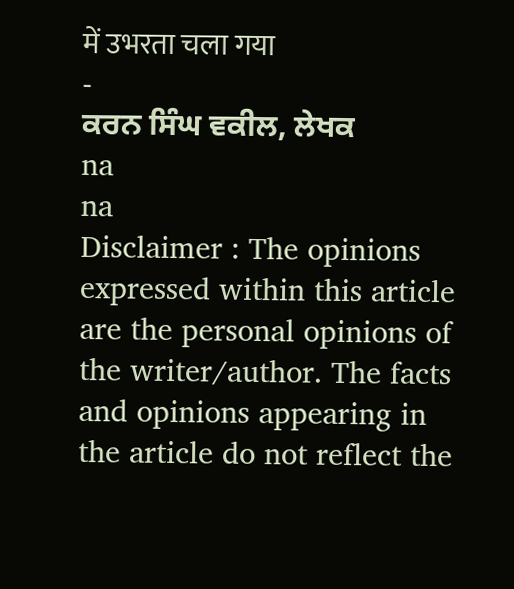में उभरता चला गया
-
ਕਰਨ ਸਿੰਘ ਵਕੀਲ, ਲੇਖਕ
na
na
Disclaimer : The opinions expressed within this article are the personal opinions of the writer/author. The facts and opinions appearing in the article do not reflect the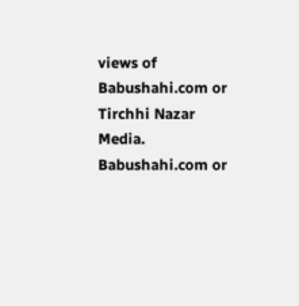views of Babushahi.com or Tirchhi Nazar Media. Babushahi.com or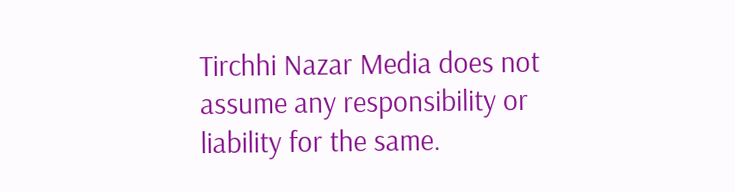Tirchhi Nazar Media does not assume any responsibility or liability for the same.